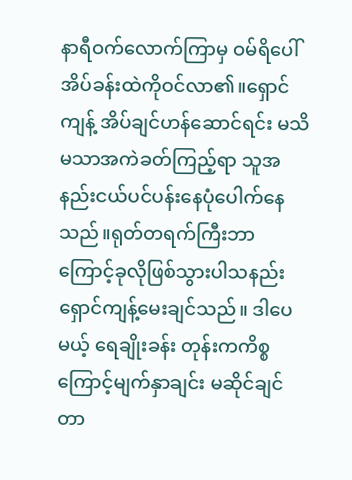နာရီဝက်လောက်ကြာမှ ဝမ်ရိပေါ်အိပ်ခန်းထဲကိုဝင်လာ၏။ရှောင်ကျန့် အိပ်ချင်ဟန်ဆောင်ရင်း မသိမသာအကဲခတ်ကြည့်ရာ သူအနည်းငယ်ပင်ပန်းနေပုံပေါက်နေသည်။ရုတ်တရက်ကြီးဘာကြောင့်ခုလိုဖြစ်သွားပါသနည်း ရှောင်ကျန့်မေးချင်သည်။ ဒါပေမယ့် ရေချိုးခန်း တုန်းကကိစ္စကြောင့်မျက်နှာချင်း မဆိုင်ချင်တာ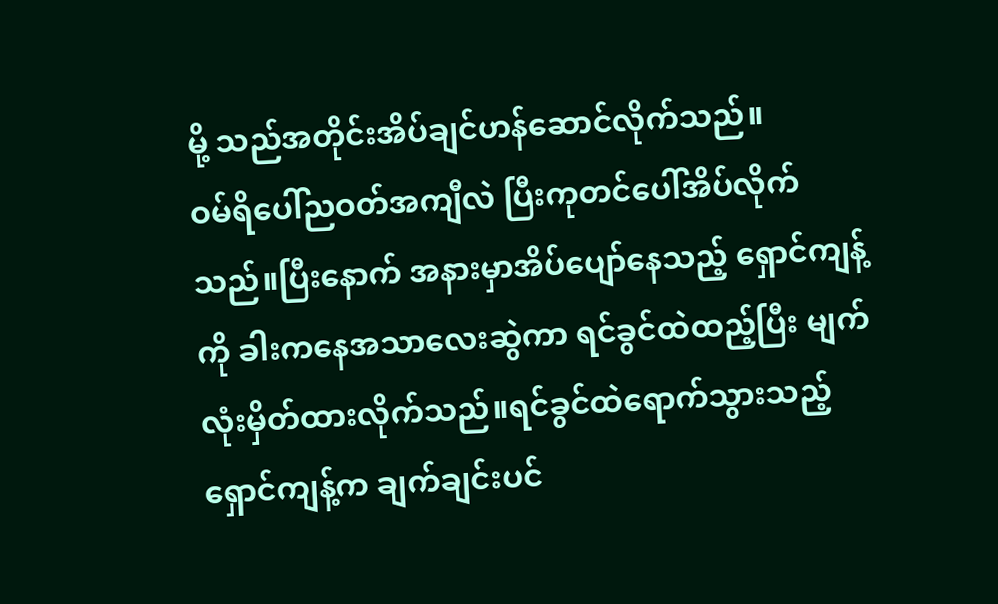မို့ သည်အတိုင်းအိပ်ချင်ဟန်ဆောင်လိုက်သည်။
ဝမ်ရိပေါ်ညဝတ်အကျီလဲ ပြီးကုတင်ပေါ်အိပ်လိုက်သည်။ပြီးနောက် အနားမှာအိပ်ပျော်နေသည့် ရှောင်ကျန့်ကို ခါးကနေအသာလေးဆွဲကာ ရင်ခွင်ထဲထည့်ပြီး မျက်လုံးမှိတ်ထားလိုက်သည်။ရင်ခွင်ထဲရောက်သွားသည့်ရှောင်ကျန့်က ချက်ချင်းပင်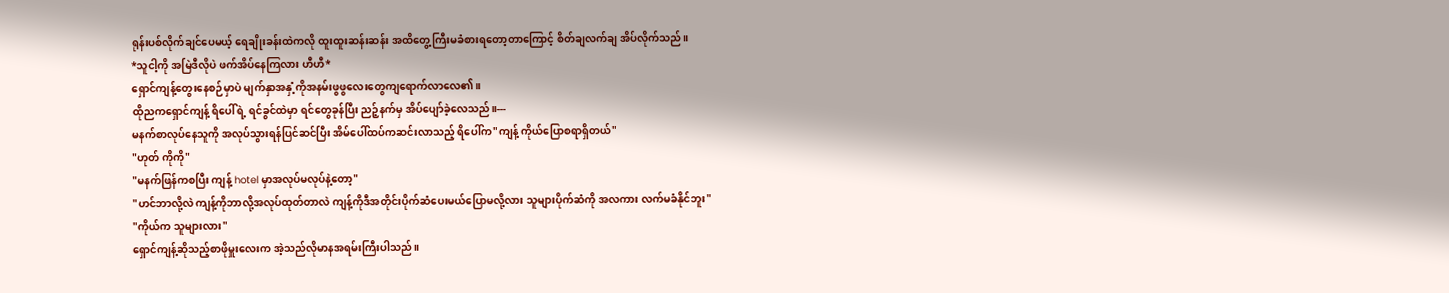ရုန်းပစ်လိုက်ချင်ပေမယ့် ရေချိုးခန်းထဲကလို ထူးထူးဆန်းဆန်း အထိတွေ့ကြီးမခံစားရတော့တာကြောင့် စိတ်ချလက်ချ အိပ်လိုက်သည်။
*သူငါ့ကို အမြဲဒီလိုပဲ ဖက်အိပ်နေကြလား ဟီဟီ*
ရှောင်ကျန့်တွေးနေစဉ်မှာပဲ မျက်နှာအနှံ့ကိုအနမ်းဖွဖွလေးတွေကျရောက်လာလေ၏။
ထိုညကရှောင်ကျန့် ရိပေါ်ရဲ့ ရင်ခွင်ထဲမှာ ရင်တွေခုန်ပြီး ညဉ့်နက်မှ အိပ်ပျော်ခဲ့လေသည်။---
မနက်စာလုပ်နေသူကို အလုပ်သွားရန်ပြင်ဆင်ပြီး အိမ်ပေါ်ထပ်ကဆင်းလာသည့် ရိပေါ်က"ကျန့် ကိုယ်ပြောစရာရှိတယ်"
"ဟုတ် ကိုကို"
"မနက်ဖြန်ကစပြီး ကျန့် hotel မှာအလုပ်မလုပ်နဲ့တော့"
"ဟင်ဘာလို့လဲ ကျန့်ကိုဘာလို့အလုပ်ထုတ်တာလဲ ကျန့်ကိုဒီအတိုင်းပိုက်ဆံပေးမယ်ပြောမလို့လား သူများပိုက်ဆံကို အလကား လက်မခံနိုင်ဘူး"
"ကိုယ်က သူများလား"
ရှောင်ကျန့်ဆိုသည့်စာဖိုမှူးလေးက အဲ့သည်လိုမာနအရမ်းကြီးပါသည်။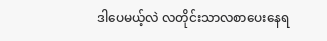ဒါပေမယ့်လဲ လတိုင်းသာလစာပေးနေရ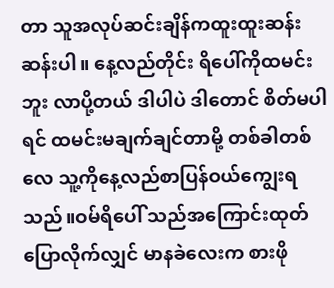တာ သူအလုပ်ဆင်းချိန်ကထူးထူးဆန်းဆန်းပါ။ နေ့လည်တိုင်း ရိပေါ်ကိုထမင်းဘူး လာပို့တယ် ဒါပါပဲ ဒါတောင် စိတ်မပါရင် ထမင်းမချက်ချင်တာမို့ တစ်ခါတစ်လေ သူ့ကိုနေ့လည်စာပြန်ဝယ်ကျွေးရသည်။ဝမ်ရိပေါ် သည်အကြောင်းထုတ်ပြောလိုက်လျှင် မာနခဲလေးက စားဖို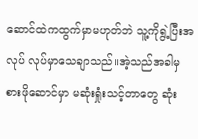ဆောင်ထဲကထွက်မှာမဟုတ်ဘဲ သူ့ကိုရွဲ့ပြီးအလုပ် လုပ်မှာသေချာသည်။အဲ့သည်အခါမှ စားဖိုဆောင်မှာ မဆုံးရှုံးသင့်တာတွေ ဆုံး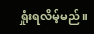ရှုံးရလိမ့်မည်။